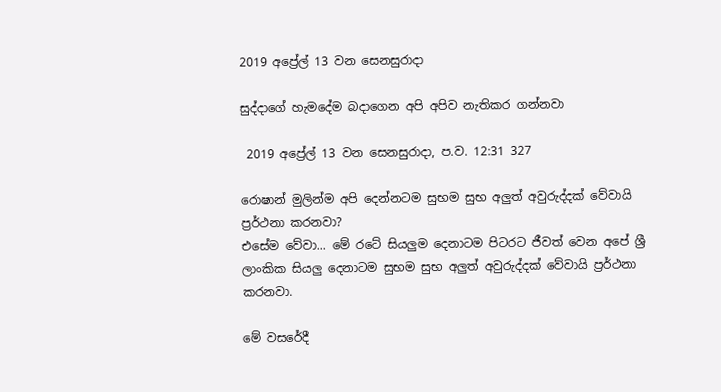2019 අප්‍රේල් 13 වන සෙනසුරාදා

සුද්දාගේ හැමදේම බදාගෙන අපි අපිව නැතිකර ගන්නවා

 2019 අප්‍රේල් 13 වන සෙනසුරාදා, ප.ව. 12:31 327

රොෂාන් මුලින්ම අපි දෙන්නටම සුභම සුභ අලුත් අවුරුද්දක් වේවායි ප්‍රර්ථනා කරනවා?
එසේම වේවා... මේ රටේ සියලුම දෙනාටම පිටරට ජීවත් වෙන අපේ ශ්‍රී ලාංකික සියලු දෙනාටම සුභම සුභ අලුත් අවුරුද්දක් වේවායි ප්‍රර්ථනා කරනවා.

මේ වසරේදී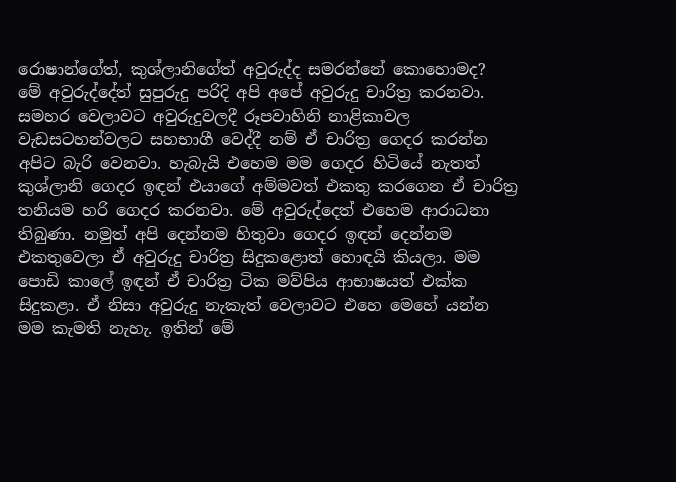රොෂාන්ගේත්, කුශ්ලානිගේත් අවුරුද්ද සමරන්නේ කොහොමද?
මේ අවුරුද්දේත් සුපුරුදු පරිදි අපි අපේ අවුරුදු චාරිත්‍ර කරනවා. සමහර වෙලාවට අවුරුදුවලදී රූපවාහිනි නාළිකාවල වැඩසටහන්වලට සහභාගී වෙද්දී නම් ඒ චාරිත්‍ර ගෙදර කරන්න අපිට බැරි වෙනවා. හැබැයි එහෙම මම ගෙදර හිටියේ නැතත් කුශ්ලානි ගෙදර ඉඳන් එයාගේ අම්මවත් එකතු කරගෙන ඒ චාරිත්‍ර තනියම හරි ගෙදර කරනවා. මේ අවුරුද්දෙත් එහෙම ආරාධනා තිබුණා. නමුත් අපි දෙන්නම හිතුවා ගෙදර ඉඳන් දෙන්නම එකතුවෙලා ඒ අවුරුදු චාරිත්‍ර සිදුකළොත් හොඳයි කියලා. මම පොඩි කාලේ ඉඳන් ඒ චාරිත්‍ර ටික මව්පිය ආභාෂයත් එක්ක සිදුකළා. ඒ නිසා අවුරුදු නැකැත් වෙලාවට එහෙ මෙහේ යන්න මම කැමති නැහැ. ඉතින් මේ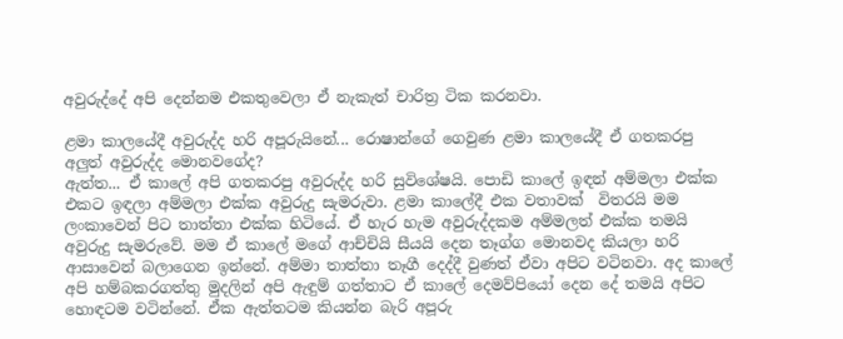අවුරුද්දේ අපි දෙන්නම එකතුවෙලා ඒ නැකැත් චාරිත්‍ර ටික කරනවා.

ළමා කාලයේදී අවුරුද්ද හරි අපූරුයිනේ... රොෂාන්ගේ ගෙවුණ ළමා කාලයේදී ඒ ගතකරපු අලුත් අවුරුද්ද මොනවගේද?
ඇත්ත... ඒ කාලේ අපි ගතකරපු අවුරුද්ද හරි සුවිශේෂයි. පොඩි කාලේ ඉඳන් අම්මලා එක්ක එකට ඉඳලා අම්මලා එක්ක අවුරුදු සැමරුවා. ළමා කාලේදී එක වතාවක්  විතරයි මම ලංකාවෙන් පිට තාත්තා එක්ක හිටියේ. ඒ හැර හැම අවුරුද්දකම අම්මලත් එක්ක තමයි අවුරුදු සැමරුවේ. මම ඒ කාලේ මගේ ආච්චියි සීයයි දෙන තෑග්ග මොනවද කියලා හරි ආසාවෙන් බලාගෙන ඉන්නේ. අම්මා තාත්තා තෑගී දෙද්දී වුණත් ඒවා අපිට වටිනවා. අද කාලේ අපි හම්බකරගත්තු මුදලින් අපි ඇඳුම් ගත්තාට ඒ කාලේ දෙමව්පියෝ දෙන දේ තමයි අපිට හොඳටම වටින්නේ. ඒක ඇත්තටම කියන්න බැරි අපූරු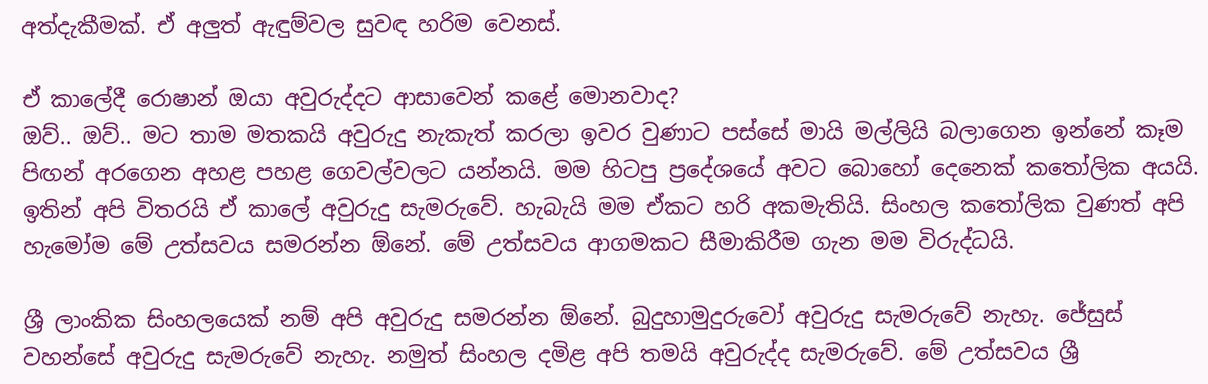අත්දැකීමක්. ඒ අලුත් ඇඳුම්වල සුවඳ හරිම වෙනස්.

ඒ කාලේදී රොෂාන් ඔයා අවුරුද්දට ආසාවෙන් කළේ මොනවාද?
ඔව්.. ඔව්.. මට තාම මතකයි අවුරුදු නැකැත් කරලා ඉවර වුණාට පස්සේ මායි මල්ලියි බලාගෙන ඉන්නේ කෑම පිඟන් අරගෙන අහළ පහළ ගෙවල්වලට යන්නයි. මම හිටපු ප්‍රදේශයේ අවට බොහෝ දෙනෙක් කතෝලික අයයි. ඉතින් අපි විතරයි ඒ කාලේ අවුරුදු සැමරුවේ. හැබැයි මම ඒකට හරි අකමැතියි. සිංහල කතෝලික වුණත් අපි හැමෝම මේ උත්සවය සමරන්න ඕනේ. මේ උත්සවය ආගමකට සීමාකිරීම ගැන මම විරුද්ධයි.

ශ්‍රී ලාංකික සිංහලයෙක් නම් අපි අවුරුදු සමරන්න ඕනේ. බුදුහාමුදුරුවෝ අවුරුදු සැමරුවේ නැහැ. ජේසුස් වහන්සේ අවුරුදු සැමරුවේ නැහැ. නමුත් සිංහල දමිළ අපි තමයි අවුරුද්ද සැමරුවේ. මේ උත්සවය ශ්‍රී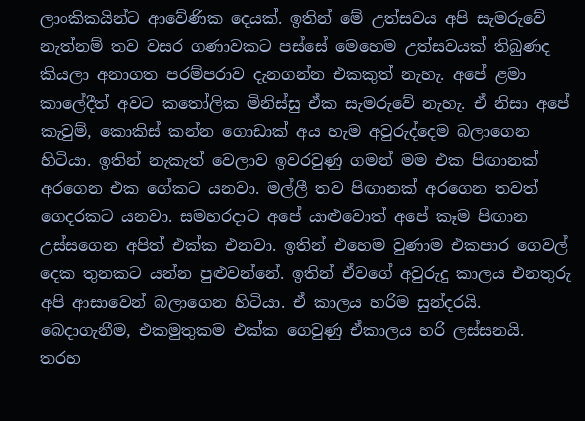ලාංකිකයින්ට ආවේණික දෙයක්. ඉතින් මේ උත්සවය අපි සැමරුවේ නැත්නම් තව වසර ගණාවකට පස්සේ මෙහෙම උත්සවයක් තිබුණද කියලා අනාගත පරම්පරාව දැනගන්න එකකුත් නැහැ. අපේ ළමා කාලේදීත් අවට කතෝලික මිනිස්සු ඒක සැමරුවේ නැහැ. ඒ නිසා අපේ කැවුම්, කොකිස් කන්න ගොඩාක් අය හැම අවුරුද්දෙම බලාගෙන හිටියා. ඉතින් නැකැත් වෙලාව ඉවරවුණු ගමන් මම එක පිඟානක් අරගෙන එක ගේකට යනවා. මල්ලී තව පිඟානක් අරගෙන තවත් ගෙදරකට යනවා. සමහරදාට අපේ යාළුවොත් අපේ කෑම පිඟාන උස්සගෙන අපිත් එක්ක එනවා. ඉතින් එහෙම වුණාම එකපාර ගෙවල් දෙක තුනකට යන්න පුළුවන්නේ. ඉතින් ඒවගේ අවුරුදු කාලය එනතුරු අපි ආසාවෙන් බලාගෙන හිටියා. ඒ කාලය හරිම සුන්දරයි. බෙදාගැනීම, එකමුතුකම එක්ක ගෙවුණු ඒකාලය හරි ලස්සනයි. තරහ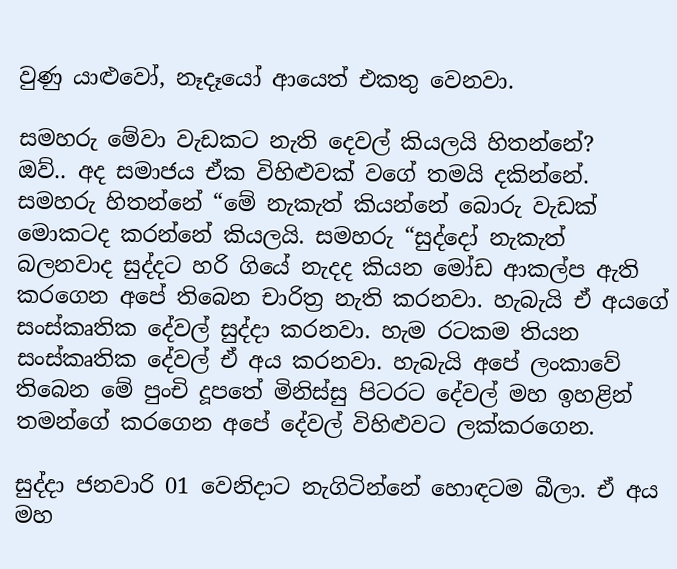වුණු යාළුවෝ, නෑදෑයෝ ආයෙත් එකතු වෙනවා.

සමහරු මේවා වැඩකට නැති දෙවල් කියලයි හිතන්නේ?
ඔව්.. අද සමාජය ඒක විහිළුවක් වගේ තමයි දකින්නේ. සමහරු හිතන්නේ “මේ නැකැත් කියන්නේ බොරු වැඩක් මොකටද කරන්නේ කියලයි. සමහරු “සුද්දෝ නැකැත් බලනවාද සුද්දට හරි ගියේ නැදද කියන මෝඩ ආකල්ප ඇති කරගෙන අපේ තිබෙන චාරිත්‍ර නැති කරනවා. හැබැයි ඒ අයගේ සංස්කෘතික දේවල් සුද්දා කරනවා. හැම රටකම තියන සංස්කෘතික දේවල් ඒ අය කරනවා. හැබැයි අපේ ලංකාවේ තිබෙන මේ පුංචි දූපතේ මිනිස්සු පිටරට දේවල් මහ ඉහළින් තමන්ගේ කරගෙන අපේ දේවල් විහිළුවට ලක්කරගෙන.

සුද්දා ජනවාරි 01 වෙනිදාට නැගිටින්නේ හොඳටම බීලා. ඒ අය මහ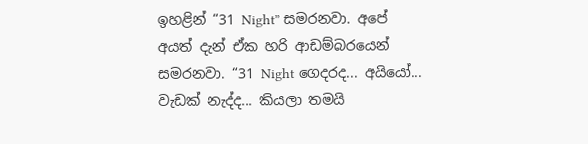ඉහළින් “31 Night” සමරනවා. අපේ අයත් දැන් ඒක හරි ආඩම්බරයෙන් සමරනවා. “31 Night ගෙදරද... අයියෝ... වැඩක් නැද්ද... කියලා තමයි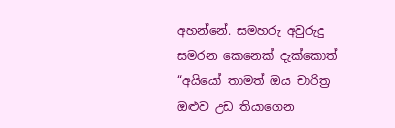අහන්නේ. සමහරු අවුරුදු සමරන කෙනෙක් දැක්කොත් “අයියෝ තාමත් ඔය චාරිත්‍ර ඔළුව උඩ තියාගෙන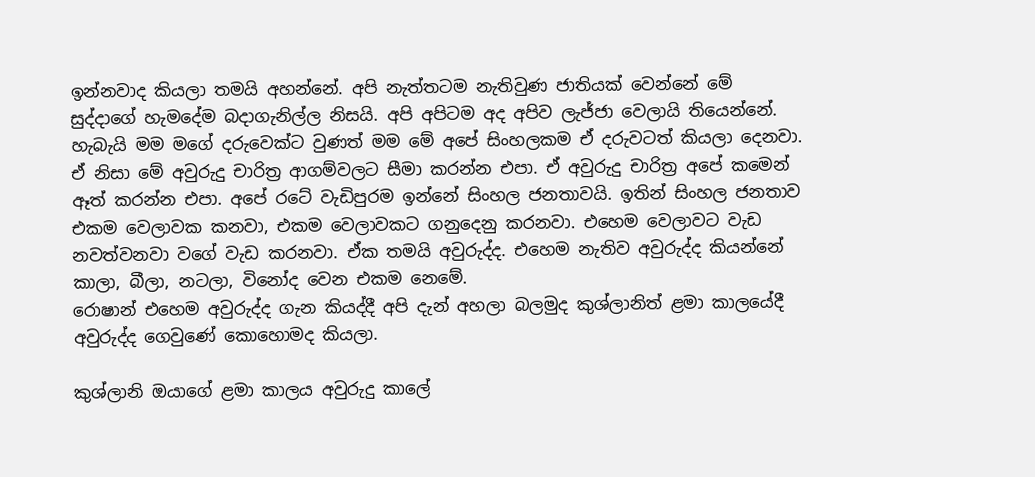ඉන්නවාද කියලා තමයි අහන්නේ. අපි නැත්තටම නැතිවුණ ජාතියක් වෙන්නේ මේ සුද්දාගේ හැමදේම බදාගැනිල්ල නිසයි. අපි අපිටම අද අපිව ලැජ්ජා වෙලායි තියෙන්නේ. හැබැයි මම මගේ දරුවෙක්ට වුණත් මම මේ අපේ සිංහලකම ඒ දරුවටත් කියලා දෙනවා. ඒ නිසා මේ අවුරුදු චාරිත්‍ර ආගම්වලට සීමා කරන්න එපා. ඒ අවුරුදු චාරිත්‍ර අපේ කමෙන් ඈත් කරන්න එපා. අපේ රටේ වැඩිපුරම ඉන්නේ සිංහල ජනතාවයි. ඉතින් සිංහල ජනතාව එකම වෙලාවක කනවා, එකම වෙලාවකට ගනුදෙනු කරනවා. එහෙම වෙලාවට වැඩ නවත්වනවා වගේ වැඩ කරනවා. ඒක තමයි අවුරුද්ද. එහෙම නැතිව අවුරුද්ද කියන්නේ කාලා, බීලා, නටලා, විනෝද වෙන එකම නෙමේ.
රොෂාන් එහෙම අවුරුද්ද ගැන කියද්දී අපි දැන් අහලා බලමුද කුශ්ලානිත් ළමා කාලයේදී අවුරුද්ද ගෙවුණේ කොහොමද කියලා.

කුශ්ලානි ඔයාගේ ළමා කාලය අවුරුදු කාලේ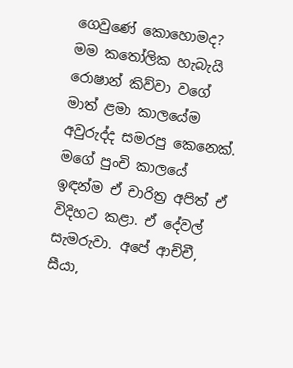ගෙවුණේ කොහොමද?
මම කතෝලික හැබැයි රොෂාන් කිව්වා වගේ මාත් ළමා කාලයේම අවුරුද්ද සමරපු කෙනෙක්. මගේ පුංචි කාලයේ ඉඳන්ම ඒ චාරිත්‍ර අපිත් ඒ විදිහට කළා. ඒ දේවල් සැමරුවා. අපේ ආච්චී, සීයා,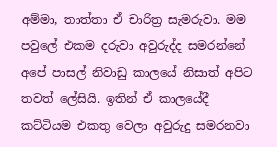අම්මා, තාත්තා ඒ චාරිත්‍ර සැමරුවා. මම පවුලේ එකම දරුවා අවුරුද්ද සමරන්නේ අපේ පාසල් නිවාඩු කාලයේ නිසාත් අපිට තවත් ලේසියි. ඉතින් ඒ කාලයේදී කට්ටියම එකතු වෙලා අවුරුදු සමරනවා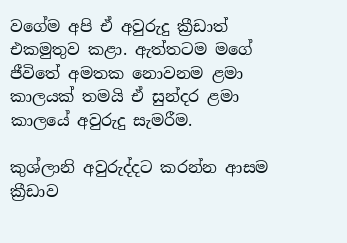වගේම අපි ඒ අවුරුදු ක්‍රීඩාත් එකමුතුව කළා. ඇත්තටම මගේ ජීවිතේ අමතක නොවනම ළමා කාලයක් තමයි ඒ සුන්දර ළමා කාලයේ අවුරුදු සැමරීම.

කුශ්ලානි අවුරුද්දට කරන්න ආසම ක්‍රීඩාව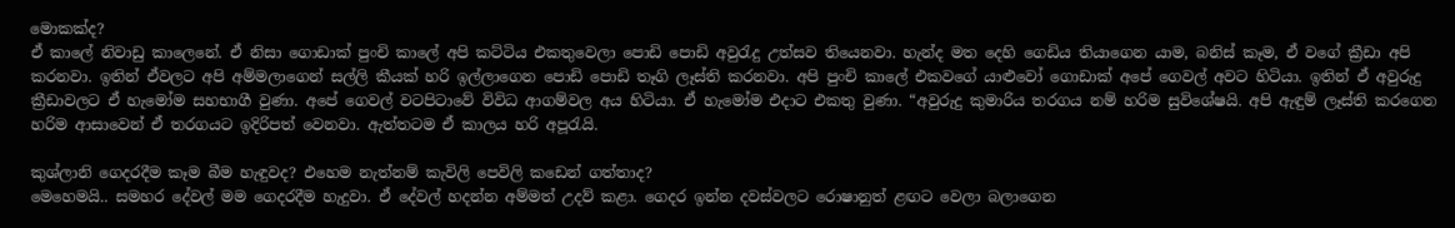මොකක්ද?
ඒ කාලේ නිවාඩු කාලෙනේ. ඒ නිසා ගොඩාක් පුංචි කාලේ අපි කට්ටිය එකතුවෙලා පොඩි පොඩි අවුරැදු උත්සව තියෙනවා. හැන්ද මත දෙහි ගෙඩිය තියාගෙන යාම, බනිස් කෑම, ඒ වගේ ක්‍රීඩා අපි කරනවා. ඉතින් ඒවලට අපි අම්මලාගෙන් සල්ලි කීයක් හරි ඉල්ලාගෙන පොඩි පොඩි තෑගි ලෑස්ති කරනවා. අපි පුංචි කාලේ එකවගේ යාළුවෝ ගොඩාක් අපේ ගෙවල් අවට හිටියා. ඉතින් ඒ අවුරුදු ක්‍රීඩාවලට ඒ හැමෝම සහභාගී වුණා. අපේ ගෙවල් වටපිටාවේ විවිධ ආගම්වල අය හිටියා. ඒ හැමෝම එදාට එකතු වුණා. “අවුරුදු කුමාරිය තරගය නම් හරිම සුවිශේෂයි. අපි ඇඳුම් ලෑස්ති කරගෙන හරිම ආසාවෙන් ඒ තරගයට ඉදිරිපත් වෙනවා. ඇත්තටම ඒ කාලය හරි අපූරැයි.

කුශ්ලානි ගෙදරදීම කෑම බීම හැඳුවද? එහෙම නැත්නම් කැවිලි පෙවිලි කඩෙන් ගත්තාද?
මෙහෙමයි.. සමහර දේවල් මම ගෙදරදීම හැදුවා. ඒ දේවල් හදන්න අම්මත් උදව් කළා. ගෙදර ඉන්න දවස්වලට රොෂානුත් ළඟට වෙලා බලාගෙන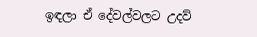ඉඳලා ඒ දේවල්වලට උදව්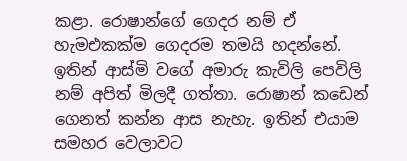කළා. රොෂාන්ගේ ගෙදර නම් ඒ හැමඑකක්ම ගෙදරම තමයි හදන්නේ. ඉතින් ආස්මි වගේ අමාරු කැවිලි පෙවිලි නම් අපිත් මිලදී ගත්තා. රොෂාන් කඩෙන් ගෙනත් කන්න ආස නැහැ. ඉතින් එයාම සමහර වෙලාවට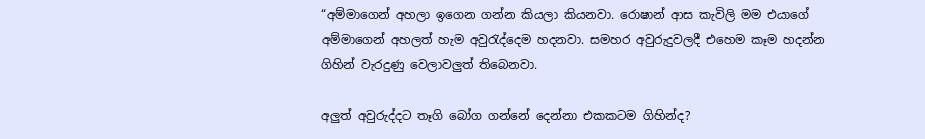“අම්මාගෙන් අහලා ඉගෙන ගන්න කියලා කියනවා. රොෂාන් ආස කැවිලි මම එයාගේ අම්මාගෙන් අහලත් හැම අවුරැද්දෙම හදනවා. සමහර අවුරුදුවලදී එහෙම කෑම හදන්න ගිහින් වැරදුණු වෙලාවලුත් තිබෙනවා.

අලුත් අවුරුද්දට තෑගි බෝග ගන්නේ දෙන්නා එකකටම ගිහින්ද?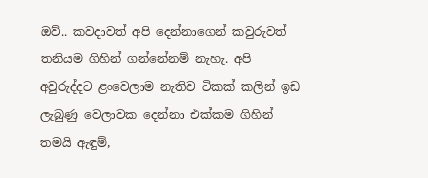ඔව්.. කවදාවත් අපි දෙන්නාගෙන් කවුරුවත් තනියම ගිහින් ගන්නේනම් නැහැ. අපි අවුරුද්දට ළංවෙලාම නැතිව ටිකක් කලින් ඉඩ ලැබුණු වෙලාවක දෙන්නා එක්කම ගිහින් තමයි ඇඳුම්,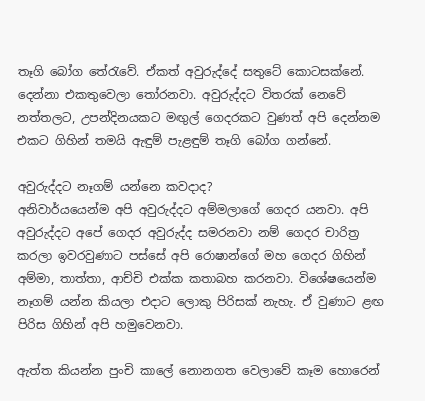තෑගි බෝග තේරැවේ. ඒකත් අවුරුද්දේ සතුටේ කොටසක්නේ. දෙන්නා එකතුවෙලා තෝරනවා. අවුරුද්දට විතරක් නෙවේ නත්තලට, උපන්දිනයකට මඟුල් ගෙදරකට වුණත් අපි දෙන්නම එකට ගිහින් තමයි ඇඳුම් පැළඳුම් තෑගි බෝග ගන්නේ.

අවුරුද්දට නෑගම් යන්නෙ කවදාද?
අනිවාර්යයෙන්ම අපි අවුරුද්දට අම්මලාගේ ගෙදර යනවා. අපි අවුරුද්දට අපේ ගෙදර අවුරුද්ද සමරනවා නම් ගෙදර චාරිත්‍ර කරලා ඉවරවුණාට පස්සේ අපි රොෂාන්ගේ මහ ගෙදර ගිහින් අම්මා, තාත්තා, ආච්චි එක්ක කතාබහ කරනවා. විශේෂයෙන්ම නෑගම් යන්න කියලා එදාට ලොකු පිරිසක් නැහැ. ඒ වුණාට ළඟ පිරිස ගිහින් අපි හමුවෙනවා.

ඇත්ත කියන්න පුංචි කාලේ නොනගත වෙලාවේ කෑම හොරෙන්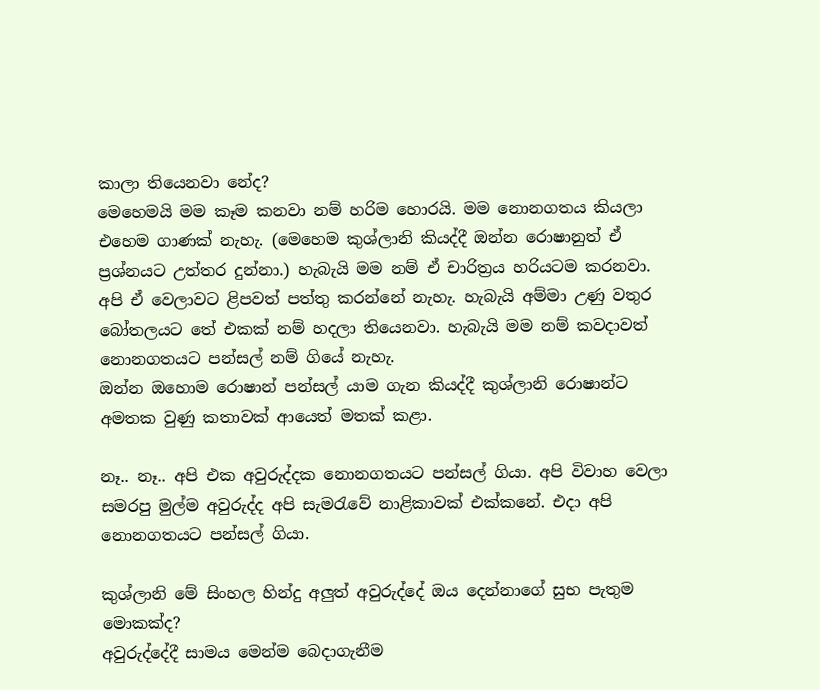කාලා තියෙනවා නේද?
මෙහෙමයි මම කෑම කනවා නම් හරිම හොරයි. මම නොනගතය කියලා එහෙම ගාණක් නැහැ. (මෙහෙම කුශ්ලානි කියද්දී ඔන්න රොෂානුත් ඒ ප්‍රශ්නයට උත්තර දුන්නා.) හැබැයි මම නම් ඒ චාරිත්‍රය හරියටම කරනවා. අපි ඒ වෙලාවට ළිපවත් පත්තු කරන්නේ නැහැ. හැබැයි අම්මා උණු වතුර බෝතලයට තේ එකක් නම් හදලා තියෙනවා. හැබැයි මම නම් කවදාවත් නොනගතයට පන්සල් නම් ගියේ නැහැ.
ඔන්න ඔහොම රොෂාන් පන්සල් යාම ගැන කියද්දී කුශ්ලානි රොෂාන්ට අමතක වුණු කතාවක් ආයෙත් මතක් කළා.

නෑ.. නෑ.. අපි එක අවුරුද්දක නොනගතයට පන්සල් ගියා. අපි විවාහ වෙලා සමරපු මුල්ම අවුරුද්ද අපි සැමරැවේ නාළිකාවක් එක්කනේ. එදා අපි නොනගතයට පන්සල් ගියා.

කුශ්ලානි මේ සිංහල හින්දු අලුත් අවුරුද්දේ ඔය දෙන්නාගේ සුභ පැතුම මොකක්ද?
අවුරුද්දේදී සාමය මෙන්ම බෙදාගැනීම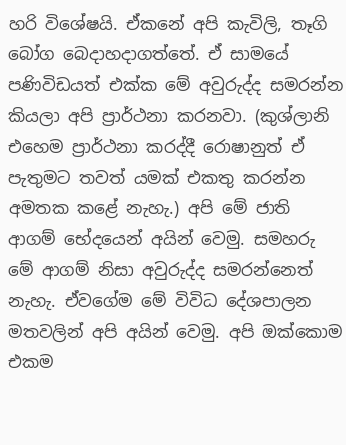හරි විශේෂයි. ඒකනේ අපි කැවිලි, තෑගි බෝග බෙදාහදාගත්තේ. ඒ සාමයේ පණිවිඩයත් එක්ක මේ අවුරුද්ද සමරන්න කියලා අපි ප්‍රාර්ථනා කරනවා. (කුශ්ලානි එහෙම ප්‍රාර්ථනා කරද්දී රොෂානුත් ඒ පැතුමට තවත් යමක් එකතු කරන්න අමතක කළේ නැහැ.) අපි මේ ජාති ආගම් භේදයෙන් අයින් වෙමු. සමහරු මේ ආගම් නිසා අවුරුද්ද සමරන්නෙත් නැහැ. ඒවගේම මේ විවිධ දේශපාලන මතවලින් අපි අයින් වෙමු. අපි ඔක්කොම එකම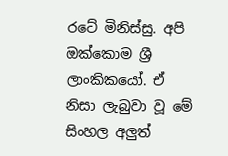රටේ මිනිස්සු. අපි ඔක්කොම ශ්‍රී ලාංකිකයෝ. ඒ නිසා ලැබුවා වූ මේ සිංහල අලුත්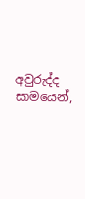අවුරුද්ද සාමයෙන්,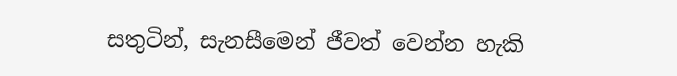සතුටින්, සැනසීමෙන් ජීවත් වෙන්න හැකි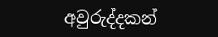අවුරුද්දකන්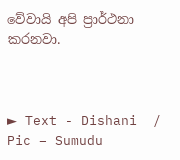වේවායි අපි ප්‍රාර්ථනා කරනවා.



► Text - Dishani  /  Pic – Sumudu